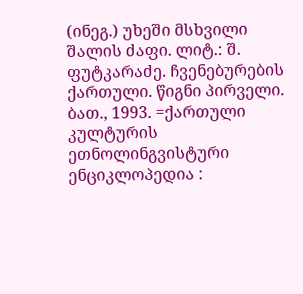(ინეგ.) უხეში მსხვილი შალის ძაფი. ლიტ.: შ. ფუტკარაძე. ჩვენებურების ქართული. წიგნი პირველი. ბათ., 1993. =ქართული კულტურის ეთნოლინგვისტური ენციკლოპედია :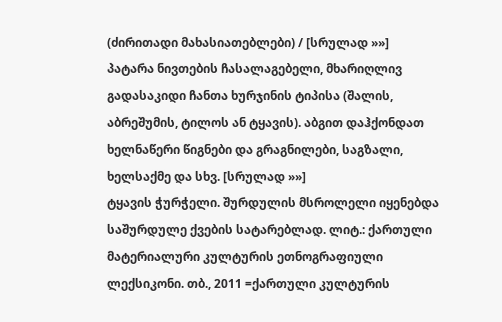(ძირითადი მახასიათებლები) / [სრულად »»]
პატარა ნივთების ჩასალაგებელი, მხარიღლივ გადასაკიდი ჩანთა ხურჯინის ტიპისა (შალის, აბრეშუმის, ტილოს ან ტყავის). აბგით დაჰქონდათ ხელნაწერი წიგნები და გრაგნილები, საგზალი, ხელსაქმე და სხვ. [სრულად »»]
ტყავის ჭურჭელი. შურდულის მსროლელი იყენებდა საშურდულე ქვების სატარებლად. ლიტ.: ქართული მატერიალური კულტურის ეთნოგრაფიული ლექსიკონი. თბ., 2011 =ქართული კულტურის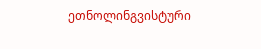ეთნოლინგვისტური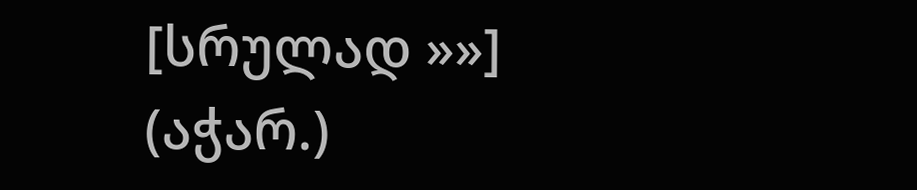[სრულად »»]
(აჭარ.)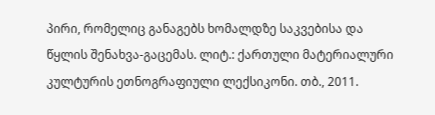პირი, რომელიც განაგებს ხომალდზე საკვებისა და წყლის შენახვა-გაცემას. ლიტ.: ქართული მატერიალური კულტურის ეთნოგრაფიული ლექსიკონი. თბ., 2011.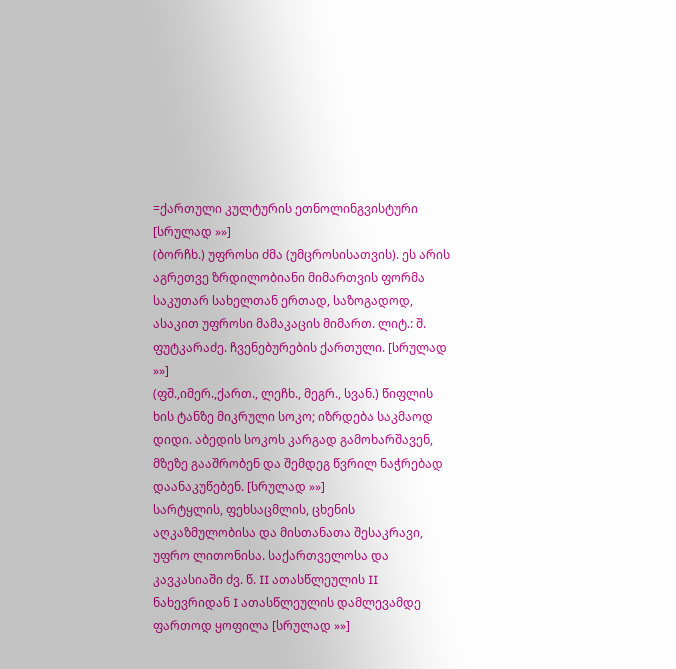=ქართული კულტურის ეთნოლინგვისტური [სრულად »»]
(ბორჩხ.) უფროსი ძმა (უმცროსისათვის). ეს არის აგრეთვე ზრდილობიანი მიმართვის ფორმა საკუთარ სახელთან ერთად, საზოგადოდ, ასაკით უფროსი მამაკაცის მიმართ. ლიტ.: შ. ფუტკარაძე. ჩვენებურების ქართული. [სრულად »»]
(ფშ.,იმერ.,ქართ., ლეჩხ., მეგრ., სვან.) წიფლის ხის ტანზე მიკრული სოკო; იზრდება საკმაოდ დიდი. აბედის სოკოს კარგად გამოხარშავენ, მზეზე გააშრობენ და შემდეგ წვრილ ნაჭრებად დაანაკუწებენ. [სრულად »»]
სარტყლის, ფეხსაცმლის, ცხენის აღკაზმულობისა და მისთანათა შესაკრავი, უფრო ლითონისა. საქართველოსა და კავკასიაში ძვ. წ. II ათასწლეულის II ნახევრიდან I ათასწლეულის დამლევამდე ფართოდ ყოფილა [სრულად »»]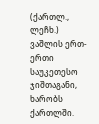(ქართლ., ლეჩხ.) ვაშლის ერთ-ერთი საუკეთესო ჯიშთაგანი, ხარობს ქართლში.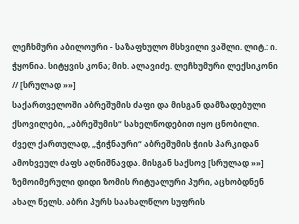ლეჩხმური აბილოური - საზაფხულო მსხვილი ვაშლი. ლიტ.: ი. ჭყონია. სიტყვის კონა; მიხ. ალავიძე. ლეჩხუმური ლექსიკონი // [სრულად »»]
საქართველოში აბრეშუმის ძაფი და მისგან დამზადებული ქსოვილები, „აბრეშუმის“ სახელწოდებით იყო ცნობილი. ძველ ქართულად, „ჭიჭნაური“ აბრეშუმის ჭიის პარკიდან ამოხვეულ ძაფს აღნიშნავდა. მისგან საქსოვ [სრულად »»]
ზემოიმერული დიდი ზომის რიტუალური პური, აცხობდნენ ახალ წელს. აბრი პურს საახალწლო სუფრის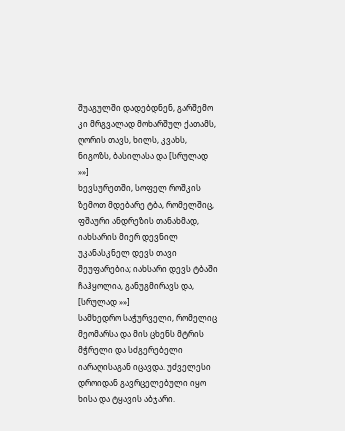შუაგულში დადებდნენ, გარშემო კი მრგვალად მოხარშულ ქათამს, ღორის თავს, ხილს, კვახს, ნიგოზს, ბასილასა და [სრულად »»]
ხევსურეთში, სოფელ როშკის ზემოთ მდებარე ტბა, რომელშიც, ფშაური ანდრეზის თანახმად, იახსარის მიერ დევნილ უკანასკნელ დევს თავი შეუფარებია; იახსარი დევს ტბაში ჩაჰყოლია, განუგმირავს და, [სრულად »»]
სამხედრო საჭურველი, რომელიც მეომარსა და მის ცხენს მტრის მჭრელი და სძგერებელი იარაღისაგან იცავდა. უძველესი დროიდან გავრცელებული იყო ხისა და ტყავის აბჯარი.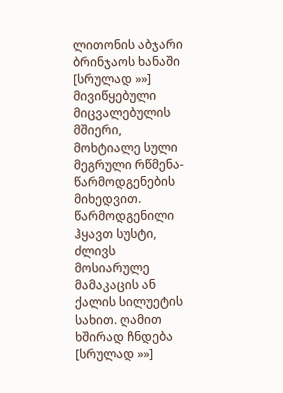ლითონის აბჯარი ბრინჯაოს ხანაში [სრულად »»]
მივიწყებული მიცვალებულის მშიერი, მოხტიალე სული მეგრული რწმენა-წარმოდგენების მიხედვით. წარმოდგენილი ჰყავთ სუსტი, ძლივს მოსიარულე მამაკაცის ან ქალის სილუეტის სახით. ღამით ხშირად ჩნდება [სრულად »»]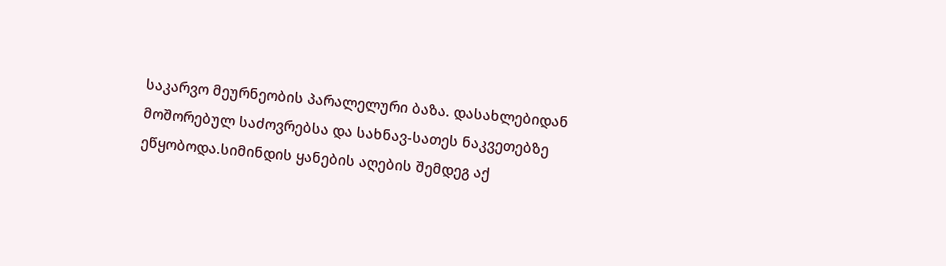საკარვო მეურნეობის პარალელური ბაზა. დასახლებიდან მოშორებულ საძოვრებსა და სახნავ-სათეს ნაკვეთებზე ეწყობოდა.სიმინდის ყანების აღების შემდეგ აქ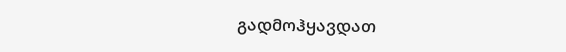გადმოჰყავდათ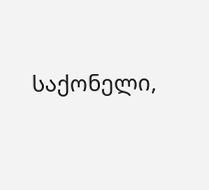საქონელი,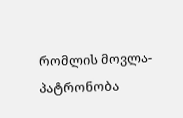რომლის მოვლა-პატრონობა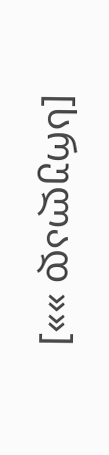[სრულად »»]